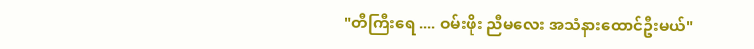"တီကြီးရေ .... ဝမ်းဖိုး ညီမလေး အသံနားထောင်ဦးမယ်"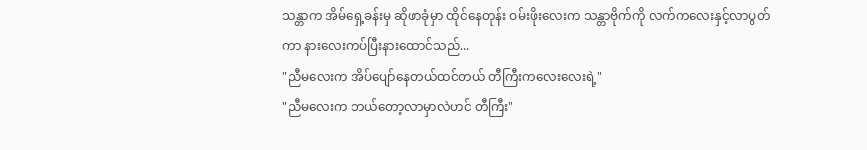သန္တာက အိမ်ရှေ့ခန်းမှ ဆိုဖာခုံမှာ ထိုင်နေတုန်း ဝမ်းဖိုးလေးက သန္တာဗိုက်ကို လက်ကလေးနှင့်လာပွတ်ကာ နားလေးကပ်ပြီးနားထောင်သည်...
"ညီမလေးက အိပ်ပျော်နေတယ်ထင်တယ် တီကြီးကလေးလေးရဲ့"
"ညီမလေးက ဘယ်တော့လာမှာလဲဟင် တီကြီး"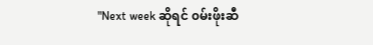"Next week ဆိုရင် ၀မ်းဖိုးဆီ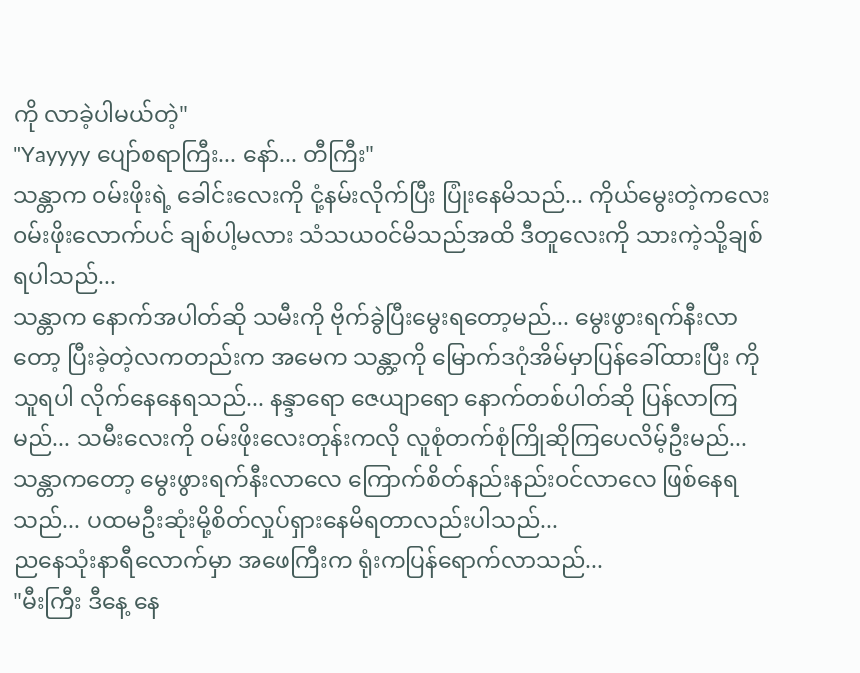ကို လာခဲ့ပါမယ်တဲ့"
"Yayyyy ပျော်စရာကြီး... နော်... တီကြီး"
သန္တာက ၀မ်းဖိုးရဲ့ ခေါင်းလေးကို ငုံ့နမ်းလိုက်ပြီး ပြုံးနေမိသည်... ကိုယ်မွေးတဲ့ကလေး ၀မ်းဖိုးလောက်ပင် ချစ်ပါ့မလား သံသယ၀င်မိသည်အထိ ဒီတူလေးကို သားကဲ့သို့ချစ်ရပါသည်...
သန္တာက နောက်အပါတ်ဆို သမီးကို ဗိုက်ခွဲပြီးမွေးရတော့မည်... မွေးဖွားရက်နီးလာတော့ ပြီးခဲ့တဲ့လကတည်းက အမေက သန္တာ့ကို မြောက်ဒဂုံအိမ်မှာပြန်ခေါ်ထားပြီး ကိုသူရပါ လိုက်နေနေရသည်... နန္ဒာရော ဇေယျာရော နောက်တစ်ပါတ်ဆို ပြန်လာကြမည်... သမီးလေးကို ၀မ်းဖိုးလေးတုန်းကလို လူစုံတက်စုံကြိုဆိုကြပေလိမ့်ဦးမည်... သန္တာကတော့ မွေးဖွားရက်နီးလာလေ ကြောက်စိတ်နည်းနည်း၀င်လာလေ ဖြစ်နေရသည်... ပထမဦးဆုံးမို့စိတ်လှုပ်ရှားနေမိရတာလည်းပါသည်...
ညနေသုံးနာရီလောက်မှာ အဖေကြီးက ရုံးကပြန်ရောက်လာသည်...
"မီးကြီး ဒီနေ့ နေ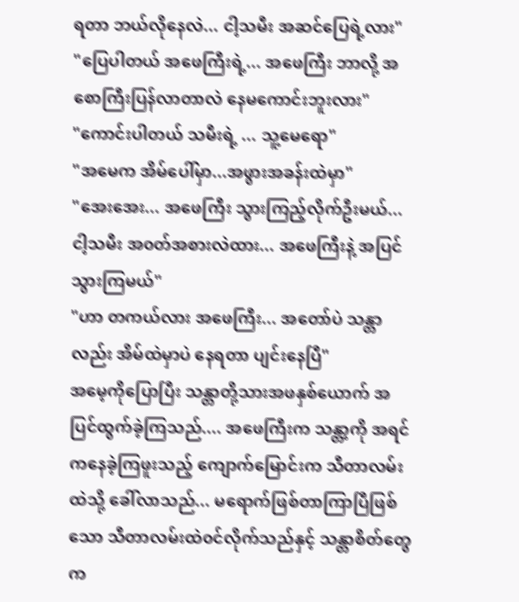ရတာ ဘယ်လိုနေလဲ... ငါ့သမီး အဆင်ပြေရဲ့လား"
"ပြေပါတယ် အဖေကြီးရဲ့... အဖေကြီး ဘာလို့ အစောကြီးပြန်လာတာလဲ နေမကောင်းဘူးလား"
"ကောင်းပါတယ် သမီးရဲ့ ... သူ့မေရော"
"အမေက အိမ်ပေါ်မှာ...အဖွားအခန်းထဲမှာ"
"အေးအေး... အဖေကြီး သွားကြည့်လိုက်ဦးမယ်... ငါ့သမီး အ၀တ်အစားလဲထား... အဖေကြီးနဲ့ အပြင်သွားကြမယ်"
"ဟာ တကယ်လား အဖေကြီး... အတော်ပဲ သန္တာလည်း အိမ်ထဲမှာပဲ နေရတာ ပျင်းနေပြီ"
အမေ့ကိုပြောပြီး သန္တာတို့သားအဖနှစ်ယောက် အပြင်ထွက်ခဲ့ကြသည်.... အဖေကြီးက သန္တာ့ကို အရင်ကနေခဲ့ကြဖူးသည့် ကျောက်မြောင်းက သီတာလမ်းထဲသို့ ခေါ်လာသည်... မရောက်ဖြစ်တာကြာပြီဖြစ်သော သီတာလမ်းထဲ၀င်လိုက်သည်နှင့် သန္တာစိတ်တွေက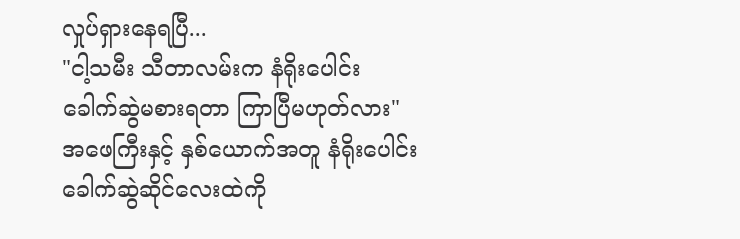လှုပ်ရှားနေရပြီ...
"ငါ့သမီး သီတာလမ်းက နံရိုးပေါင်း ခေါက်ဆွဲမစားရတာ ကြာပြီမဟုတ်လား"
အဖေကြီးနှင့် နှစ်ယောက်အတူ နံရိုးပေါင်းခေါက်ဆွဲဆိုင်လေးထဲကို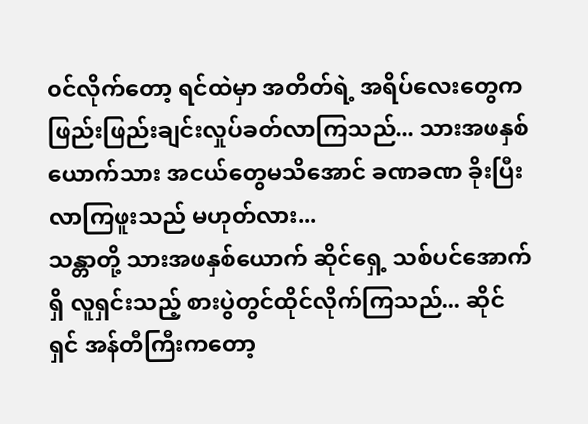၀င်လိုက်တော့ ရင်ထဲမှာ အတိတ်ရဲ့ အရိပ်လေးတွေက ဖြည်းဖြည်းချင်းလှုပ်ခတ်လာကြသည်... သားအဖနှစ်ယောက်သား အငယ်တွေမသိအောင် ခဏခဏ ခိုးပြီးလာကြဖူးသည် မဟုတ်လား...
သန္တာတို့ သားအဖနှစ်ယောက် ဆိုင်ရှေ့ သစ်ပင်အောက်ရှိ လူရှင်းသည့် စားပွဲတွင်ထိုင်လိုက်ကြသည်... ဆိုင်ရှင် အန်တီကြီးကတော့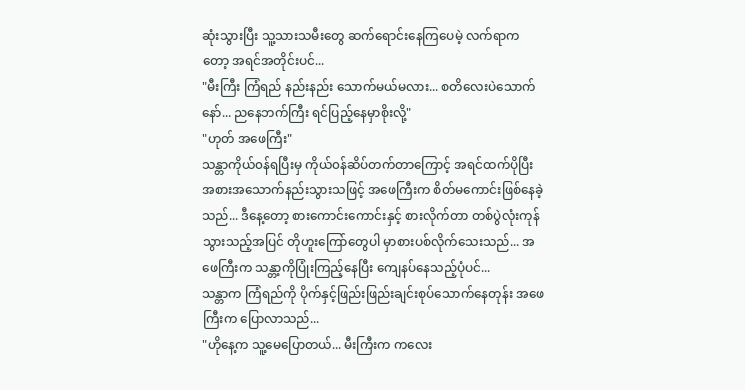ဆုံးသွားပြီး သူ့သားသမီးတွေ ဆက်ရောင်းနေကြပေမဲ့ လက်ရာကတော့ အရင်အတိုင်းပင်...
"မီးကြီး ကြံရည် နည်းနည်း သောက်မယ်မလား... စတိလေးပဲသောက်နော်... ညနေဘက်ကြီး ရင်ပြည့်နေမှာစိုးလို့"
"ဟုတ် အဖေကြီး"
သန္တာကိုယ်၀န်ရပြီးမှ ကိုယ်၀န်ဆိပ်တက်တာကြောင့် အရင်ထက်ပိုပြီး အစားအသောက်နည်းသွားသဖြင့် အဖေကြီးက စိတ်မကောင်းဖြစ်နေခဲ့သည်... ဒီနေ့တော့ စားကောင်းကောင်းနှင့် စားလိုက်တာ တစ်ပွဲလုံးကုန်သွားသည့်အပြင် တိုဟူးကြော်တွေပါ မှာစားပစ်လိုက်သေးသည်... အဖေကြီးက သန္တာ့ကိုပြုံးကြည့်နေပြီး ကျေနပ်နေသည့်ပုံပင်...
သန္တာက ကြံရည်ကို ပိုက်နှင့်ဖြည်းဖြည်းချင်းစုပ်သောက်နေတုန်း အဖေကြီးက ပြောလာသည်...
"ဟိုနေ့က သူ့မေပြောတယ်... မီးကြီးက ကလေး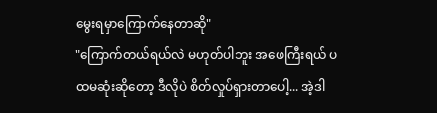မွေးရမှာကြောက်နေတာဆို"
"ကြောက်တယ်ရယ်လဲ မဟုတ်ပါဘူး အဖေကြီးရယ် ပထမဆုံးဆိုတော့ ဒီလိုပဲ စိတ်လှုပ်ရှားတာပေါ့... အဲ့ဒါ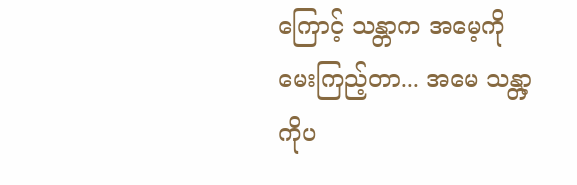ကြောင့် သန္တာက အမေ့ကို မေးကြည့်တာ... အမေ သန္တာ့ကိုပ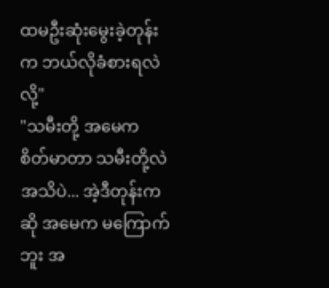ထမဦးဆုံးမွေးခဲ့တုန်းက ဘယ်လိုခံစားရလဲလို့"
"သမီးတို့ အမေက စိတ်မာတာ သမီးတို့လဲအသိပဲ... အဲ့ဒီတုန်းကဆို အမေက မကြောက်ဘူး အ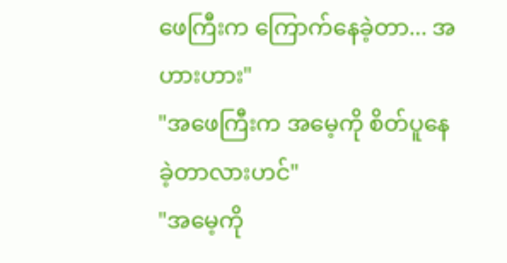ဖေကြီးက ကြောက်နေခဲ့တာ... အဟားဟား"
"အဖေကြီးက အမေ့ကို စိတ်ပူနေခဲ့တာလားဟင်"
"အမေ့ကို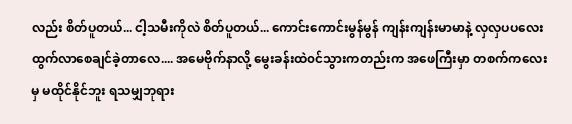လည်း စိတ်ပူတယ်... ငါ့သမီးကိုလဲ စိတ်ပူတယ်... ကောင်းကောင်းမွန်မွန် ကျန်းကျန်းမာမာနဲ့ လှလှပပလေး ထွက်လာစေချင်ခဲ့တာလေ.... အမေဗိုက်နာလို့ မွေးခန်းထဲ၀င်သွားကတည်းက အဖေကြီးမှာ တစက်ကလေးမှ မထိုင်နိုင်ဘူး ရသမျှဘုရား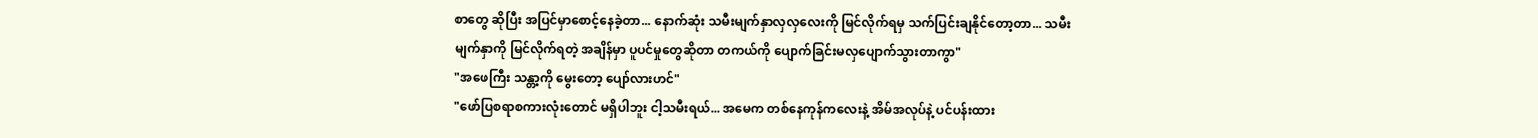စာတွေ ဆိုပြီး အပြင်မှာစောင့်နေခဲ့တာ... နောက်ဆုံး သမီးမျက်နှာလှလှလေးကို မြင်လိုက်ရမှ သက်ပြင်းချနိုင်တော့တာ... သမီးမျက်နှာကို မြင်လိုက်ရတဲ့ အချိန်မှာ ပူပင်မှုတွေဆိုတာ တကယ်ကို ပျောက်ခြင်းမလှပျောက်သွားတာကွာ"
"အဖေကြီး သန္တာ့ကို မွေးတော့ ပျော်လားဟင်"
"ဖော်ပြစရာစကားလုံးတောင် မရှိပါဘူး ငါ့သမီးရယ်... အမေက တစ်နေကုန်ကလေးနဲ့ အိမ်အလုပ်နဲ့ ပင်ပန်းထား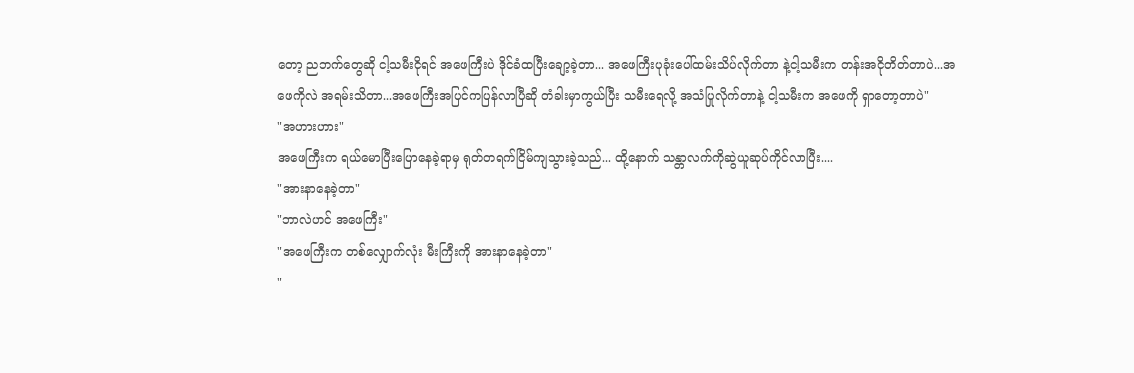တော့ ညဘက်တွေဆို ငါ့သမီးငိုရင် အဖေကြီးပဲ ဒိုင်ခံထပြီးချော့ခဲ့တာ... အဖေကြီးပုခုံးပေါ်ထမ်းသိပ်လိုက်တာ နဲ့ငါ့သမီးက တန်းအငိုတိတ်တာပဲ...အဖေကိုလဲ အရမ်းသိတာ...အဖေကြီးအပြင်ကပြန်လာပြီဆို တံခါးမှာကွယ်ပြီး သမီးရေလို့ အသံပြုလိုက်တာနဲ့ ငါ့သမီးက အဖေကို ရှာတော့တာပဲ"
"အဟားဟား"
အဖေကြီးက ရယ်မောပြီးပြောနေခဲ့ရာမှ ရုတ်တရက်ငြိမ်ကျသွားခဲ့သည်... ထို့နောက် သန္တာလက်ကိုဆွဲယူဆုပ်ကိုင်လာပြီး....
"အားနာနေခဲ့တာ"
"ဘာလဲဟင် အဖေကြီး"
"အဖေကြီးက တစ်လျှောက်လုံး မီးကြီးကို အားနာနေခဲ့တာ"
"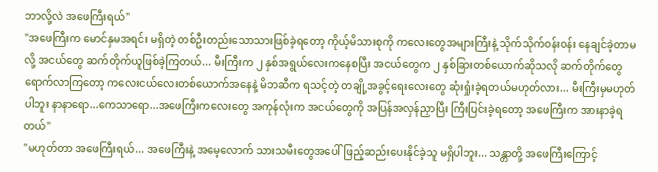ဘာလို့လဲ အဖေကြီးရယ်"
"အဖေကြီးက မောင်နှမအရင်း မရှိတဲ့ တစ်ဦးတည်းသောသားဖြစ်ခဲ့ရတော့ ကိုယ့်မိသားစုကို ကလေးတွေအများကြီးနဲ့ သိုက်သိုက်၀န်း၀န်း နေချင်ခဲ့တာမလို့ အငယ်တွေ ဆက်တိုက်ယူဖြစ်ခဲ့ကြတယ်... မီးကြီးက ၂ နှစ်အရွယ်လေးကနေစပြီး အငယ်တွေက ၂ နှစ်ခြားတစ်ယောက်ဆိုသလို ဆက်တိုက်တွေ ရောက်လာကြတော့ ကလေးငယ်လေးတစ်ယောက်အနေနဲ့ မိဘဆီက ရသင့်တဲ့ တချို့အခွင့်ရေးလေးတွေ ဆုံးရှုံးခဲ့ရတယ်မဟုတ်လား... မီးကြီးမှမဟုတ်ပါဘူး နာနာရော...ကေသာရော...အဖေကြီးကလေးတွေ အကုန်လုံးက အငယ်တွေကို အပြန်အလှန်ညှာပြီး ကြီးပြင်းခဲ့ရတော့ အဖေကြီးက အားနာခဲ့ရတယ်"
"မဟုတ်တာ အဖေကြီးရယ်... အဖေကြီးနဲ့ အမေ့လောက် သားသမီးတွေအပေါ်ဖြည့်ဆည်းပေးနိုင်ခဲ့သူ မရှိပါဘူး... သန္တာတို့ အဖေကြီးကြောင့်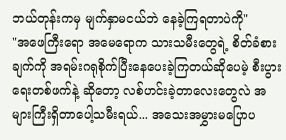ဘယ်တုန်းကမှ မျက်နှာမငယ်ဘဲ နေခဲ့ကြရတာပဲကို"
"အဖေကြီးရော အမေရောက သားသမီးတွေရဲ့ စိတ်ခံစားချက်ကို အရမ်းဂရုစိုက်ပြီးနေပေးခဲ့ကြတယ်ဆိုပေမဲ့ စီးပွားရေးတစ်ဖက်နဲ့ ဆိုတော့ လစ်ဟင်းခဲ့တာလေးတွေလဲ အများကြီးရှိတာပေါ့သမီးရယ်... အသေးအမွှားမပြောပ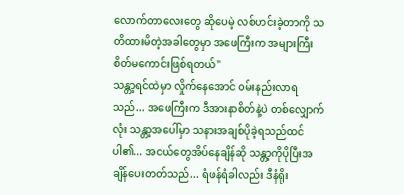လောက်တာလေးတွေ ဆိုပေမဲ့ လစ်ဟင်းခဲ့တာကို သတိထားမိတဲ့အခါတွေမှာ အဖေကြီးက အများကြီးစိတ်မကောင်းဖြစ်ရတယ်"
သန္တာ့ရင်ထဲမှာ လှိုက်နေအောင် ၀မ်းနည်းလာရသည်... အဖေကြီးက ဒီအားနာစိတ်နဲ့ပဲ တစ်လျှောက်လုံး သန္တာ့အပေါ်မှာ သနားအချစ်ပိုခဲ့ရသည်ထင်ပါ၏... အငယ်တွေအိပ်နေချိန်ဆို သန္တာ့ကိုပိုပြီးအချိန်ပေးတတ်သည်... ရံဖန်ရံခါလည်း ဒီနံရိုး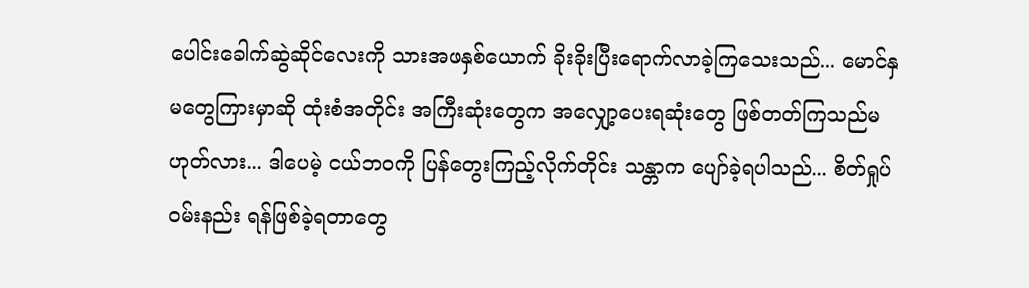ပေါင်းခေါက်ဆွဲဆိုင်လေးကို သားအဖနှစ်ယောက် ခိုးခိုးပြီးရောက်လာခဲ့ကြသေးသည်... မောင်နှမတွေကြားမှာဆို ထုံးစံအတိုင်း အကြီးဆုံးတွေက အလျှော့ပေးရဆုံးတွေ ဖြစ်တတ်ကြသည်မဟုတ်လား... ဒါပေမဲ့ ငယ်ဘ၀ကို ပြန်တွေးကြည့်လိုက်တိုင်း သန္တာက ပျော်ခဲ့ရပါသည်... စိတ်ရှုပ် ၀မ်းနည်း ရန်ဖြစ်ခဲ့ရတာတွေ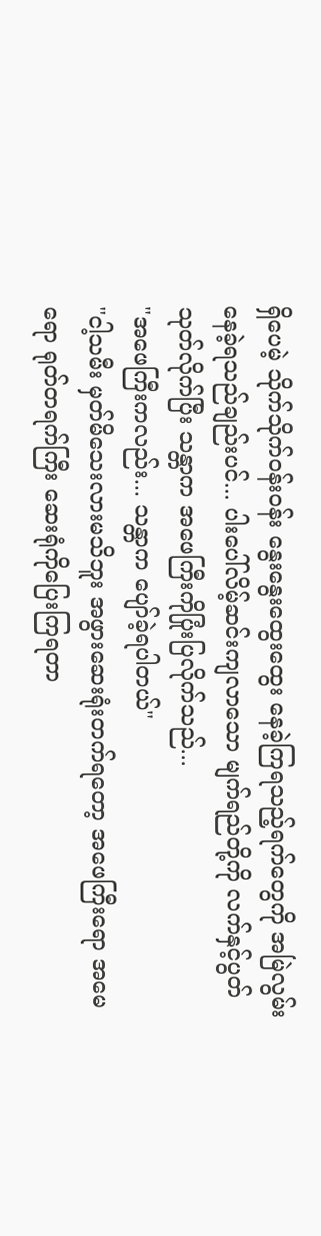ရှိပေမဲ့ သိုက်သိုက်၀န်း၀န်း နွေးနွေးထွေးထွေး နေခဲ့ကြရသည့်ရက်တွေကို အမြဲလွမ်းနေခဲ့ရသည်ချည်းပင်... ပါးပေါ်လိမ့်ဆင်းကျလာသော မျက်ရည်တို့ကို လက်နှင့်ပွတ်သုတ်လိုက်ပြီး သန္တာက အဖေကြီးကိုပြုံးပြလိုက်သည်...
"အဖေကြီးကလည်း... သန္တာက ပျော်ခဲ့ရပါတယ်"
"ငါ့သမီး မှတ်မိသေးလားမသိဘူး အဖွားဆေးရုံးတက်ရတော့ အဖေကြီးရော အမေရော ရုတ်တရက်ကြီး ဆေးရုံကိုပြေးကြရတာ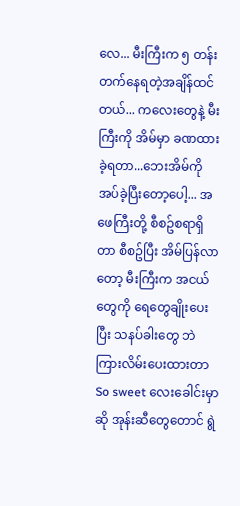လေ... မီးကြီးက ၅ တန်းတက်နေရတဲ့အချိန်ထင်တယ်... ကလေးတွေနဲ့ မီးကြီးကို အိမ်မှာ ခဏထားခဲ့ရတာ...ဘေးအိမ်ကို အပ်ခဲ့ပြီးတော့ပေါ့... အဖေကြီးတို့ စီစဥ်စရာရှိတာ စီစဥ်ပြီး အိမ်ပြန်လာတော့ မီးကြီးက အငယ်တွေကို ရေတွေချိုးပေးပြီး သနပ်ခါးတွေ ဘဲကြားလိမ်းပေးထားတာ So sweet လေးခေါင်းမှာဆို အုန်းဆီတွေတောင် ရွဲ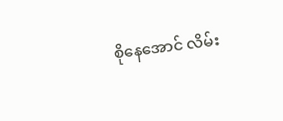စိုနေအောင် လိမ်း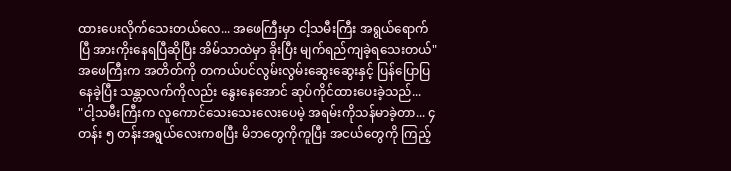ထားပေးလိုက်သေးတယ်လေ... အဖေကြီးမှာ ငါ့သမီးကြီး အရွယ်ရောက်ပြီ အားကိုးနေရပြီဆိုပြီး အိမ်သာထဲမှာ ခိုးပြီး မျက်ရည်ကျခဲ့ရသေးတယ်"
အဖေကြီးက အတိတ်ကို တကယ်ပင်လွမ်းလွမ်းဆွေးဆွေးနှင့် ပြန်ပြောပြနေခဲ့ပြီး သန္တာလက်ကိုလည်း နွေးနေအောင် ဆုပ်ကိုင်ထားပေးခဲ့သည်...
"ငါ့သမီးကြီးက လူကောင်သေးသေးလေးပေမဲ့ အရမ်းကိုသန်မာခဲ့တာ... ၄ တန်း ၅ တန်းအရွယ်လေးကစပြီး မိဘတွေကိုကူပြီး အငယ်တွေကို ကြည့်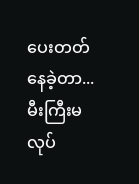ပေးတတ်နေခဲ့တာ... မီးကြီးမလုပ်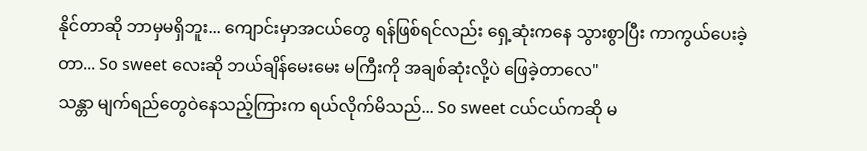နိုင်တာဆို ဘာမှမရှိဘူး... ကျောင်းမှာအငယ်တွေ ရန်ဖြစ်ရင်လည်း ရှေ့ဆုံးကနေ သွားစွာပြီး ကာကွယ်ပေးခဲ့တာ... So sweet လေးဆို ဘယ်ချိန်မေးမေး မကြီးကို အချစ်ဆုံးလို့ပဲ ဖြေခဲ့တာလေ"
သန္တာ မျက်ရည်တွေဝဲနေသည့်ကြားက ရယ်လိုက်မိသည်... So sweet ငယ်ငယ်ကဆို မ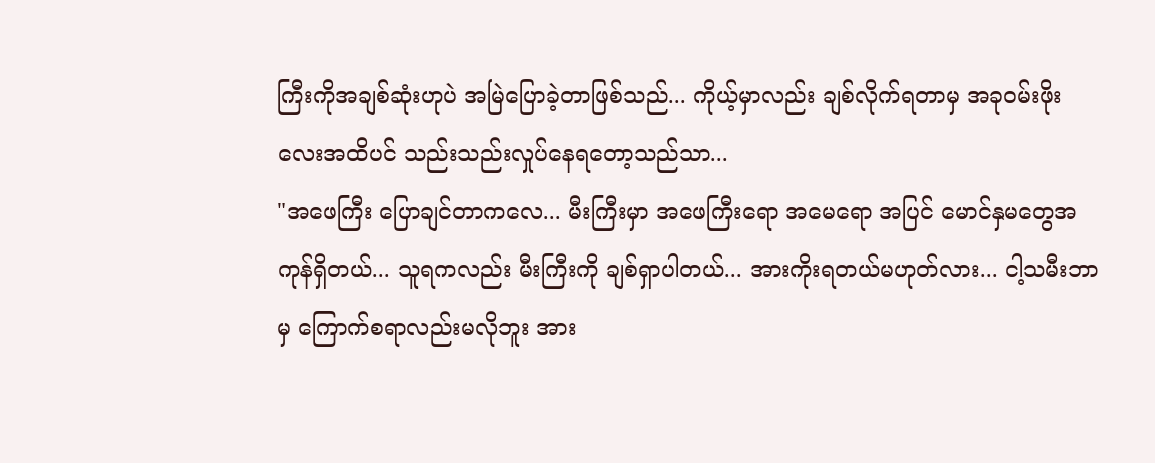ကြီးကိုအချစ်ဆုံးဟုပဲ အမြဲပြောခဲ့တာဖြစ်သည်... ကိုယ့်မှာလည်း ချစ်လိုက်ရတာမှ အခု၀မ်းဖိုးလေးအထိပင် သည်းသည်းလှုပ်နေရတော့သည်သာ...
"အဖေကြီး ပြောချင်တာကလေ... မီးကြီးမှာ အဖေကြီးရော အမေရော အပြင် မောင်နှမတွေအကုန်ရှိတယ်... သူရကလည်း မီးကြီးကို ချစ်ရှာပါတယ်... အားကိုးရတယ်မဟုတ်လား... ငါ့သမီးဘာမှ ကြောက်စရာလည်းမလိုဘူး အား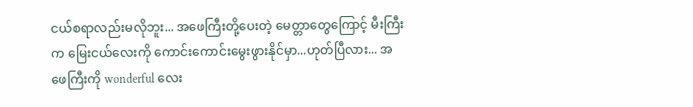ငယ်စရာလည်းမလိုဘူး... အဖေကြီးတို့ပေးတဲ့ မေတ္တာတွေကြောင့် မီးကြီးက မြေးငယ်လေးကို ကောင်းကောင်းမွေးဖွားနိုင်မှာ...ဟုတ်ပြီလား... အဖေကြီးကို wonderful လေး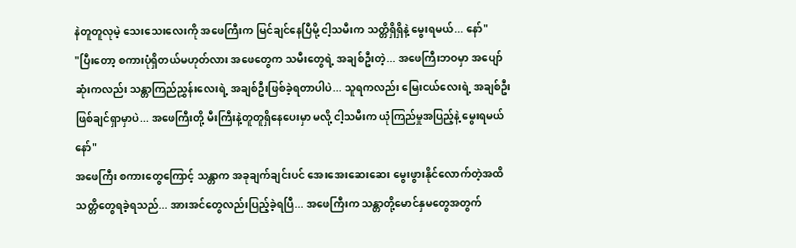နဲတူတူလုမဲ့ သေးသေးလေးကို အဖေကြီးက မြင်ချင်နေပြီမို့ ငါ့သမီးက သတ္တိရှိရှိနဲ့ မွေးရမယ်... နော်"
"ပြီးတော့ စကားပုံရှိတယ်မဟုတ်လား အဖေတွေက သမီးတွေရဲ့ အချစ်ဦးတဲ့... အဖေကြီးဘဝမှာ အပျော်ဆုံးကလည်း သန္တာကြည်ညွှန်းလေးရဲ့ အချစ်ဦးဖြစ်ခဲ့ရတာပါပဲ... သူရကလည်း မြေးငယ်လေးရဲ့ အချစ်ဦးဖြစ်ချင်ရှာမှာပဲ... အဖေကြီးတို့ မီးကြီးနဲ့တူတူရှိနေပေးမှာ မလို့ ငါ့သမီးက ယုံကြည်မှုအပြည့်နဲ့ မွေးရမယ်နော်"
အဖေကြီး စကားတွေကြောင့် သန္တာက အခုချက်ချင်းပင် အေးအေးဆေးဆေး မွေးဖွားနိုင်လောက်တဲ့အထိ သတ္တိတွေရခဲ့ရသည်... အားအင်တွေလည်းပြည့်ခဲ့ရပြီ... အဖေကြီးက သန္တာတို့မောင်နှမတွေအတွက်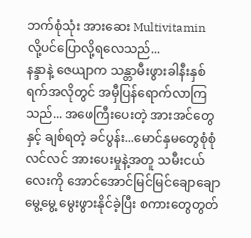ဘက်စုံသုံး အားဆေး Multivitamin လို့ပင်ပြောလို့ရလေသည်...
နန္ဒာနဲ့ ဇေယျာက သန္တာမီးဖွားခါနီးနှစ်ရက်အလိုတွင် အမှီပြန်ရောက်လာကြသည်... အဖေကြီးပေးတဲ့ အားအင်တွေနှင့် ချစ်ရတဲ့ ခင်ပွန်း...မောင်နှမတွေစုံစုံလင်လင် အားပေးမှုနဲ့အတူ သမီးငယ်လေးကို အောင်အောင်မြင်မြင်ချောချောမွေ့မွေ့ မွေးဖွားနိုင်ခဲ့ပြီး စကားတွေတွတ်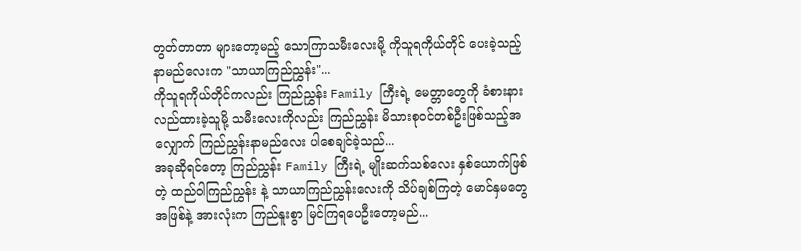တွတ်တာတာ များတော့မည့် သောကြာသမီးလေးမို့ ကိုသူရကိုယ်တိုင် ပေးခဲ့သည့် နာမည်လေးက "သာယာကြည်ညွှန်း"...
ကိုသူရကိုယ်တိုင်ကလည်း ကြည်ညွှန်း Family ကြီးရဲ့ မေတ္တာတွေကို ခံစားနားလည်ထားခဲ့သူမို့ သမီးလေးကိုလည်း ကြည်ညွှန်း မိသားစု၀င်တစ်ဦးဖြစ်သည့်အလျှောက် ကြည်ညွှန်းနာမည်လေး ပါစေချင်ခဲ့သည်...
အခုဆိုရင်တော့ ကြည်ညွှန်း Family ကြီးရဲ့ မျိုးဆက်သစ်လေး နှစ်ယောက်ဖြစ်တဲ့ ထည်ဝါကြည်ညွှန်း နဲ့ သာယာကြည်ညွှန်းလေးကို သိပ်ချစ်ကြတဲ့ မောင်နှမတွေ အဖြစ်နဲ့ အားလုံးက ကြည်နူးစွာ မြင်ကြရပေဦးတော့မည်...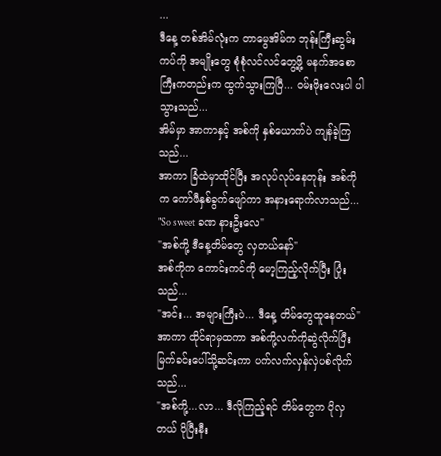...
ဒီနေ့ တစ်အိမ်လုံးက တာမွေအိမ်က ဘုန်းကြီးဆွမ်းကပ်ကို အမျိုးတွေ စုံစုံလင်လင်တွေ့ဖို့ မနက်အစောကြီးကတည်းက ထွက်သွားကြပြီ... ဝမ်းဖိုးလေးပါ ပါသွားသည်...
အိမ်မှာ အာကာနှင့် အစ်ကို နှစ်ယောက်ပဲ ကျန်ခဲ့ကြသည်...
အာကာ ခြံထဲမှာထိုင်ပြီး အလုပ်လုပ်နေတုန်း အစ်ကိုက ကော်ဖီနှစ်ခွက်ဖျော်ကာ အနားရောက်လာသည်...
"So sweet ခဏ နားဦးလေ"
"အစ်ကို့ ဒီနေ့တိမ်တွေ လှတယ်နော်"
အစ်ကိုက ကောင်းကင်ကို မော့ကြည့်လိုက်ပြီး ပြုံးသည်...
"အင်း... အများကြီးပဲ... ဒီနေ့ တိမ်တွေထူနေတယ်"
အာကာ ထိုင်ရာမှထကာ အစ်ကို့လက်ကိုဆွဲလိုက်ပြီး မြက်ခင်းပေါ်သို့ဆင်းကာ ပက်လက်လှန်လှဲပစ်လိုက်သည်...
"အစ်ကို့...လာ... ဒီလိုကြည့်ရင် တိမ်တွေက ပိုလှတယ် ပိုပြီးနီး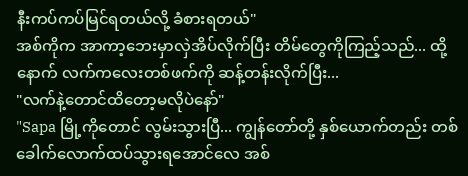နီးကပ်ကပ်မြင်ရတယ်လို့ ခံစားရတယ်"
အစ်ကိုက အာကာ့ဘေးမှာလှဲအိပ်လိုက်ပြီး တိမ်တွေကိုကြည့်သည်... ထို့နောက် လက်ကလေးတစ်ဖက်ကို ဆန့်တန်းလိုက်ပြီး...
"လက်နဲ့တောင်ထိတော့မလိုပဲနော်"
"Sapa မြို့ကိုတောင် လွမ်းသွားပြီ... ကျွန်တော်တို့ နှစ်ယောက်တည်း တစ်ခေါက်လောက်ထပ်သွားရအောင်လေ အစ်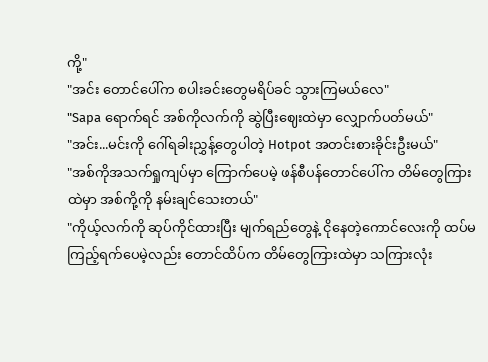ကို့"
"အင်း တောင်ပေါ်က စပါးခင်းတွေမရိပ်ခင် သွားကြမယ်လေ"
"Sapa ရောက်ရင် အစ်ကိုလက်ကို ဆွဲပြီးဈေးထဲမှာ လျှောက်ပတ်မယ်"
"အင်း...မင်းကို ဂေါ်ရခါးညွှန့်တွေပါတဲ့ Hotpot အတင်းစားခိုင်းဦးမယ်"
"အစ်ကိုအသက်ရှုကျပ်မှာ ကြောက်ပေမဲ့ ဖန်စီပန်တောင်ပေါ်က တိမ်တွေကြားထဲမှာ အစ်ကို့ကို နမ်းချင်သေးတယ်"
"ကိုယ့်လက်ကို ဆုပ်ကိုင်ထားပြီး မျက်ရည်တွေနဲ့ ငိုနေတဲ့ကောင်လေးကို ထပ်မကြည့်ရက်ပေမဲ့လည်း တောင်ထိပ်က တိမ်တွေကြားထဲမှာ သကြားလုံး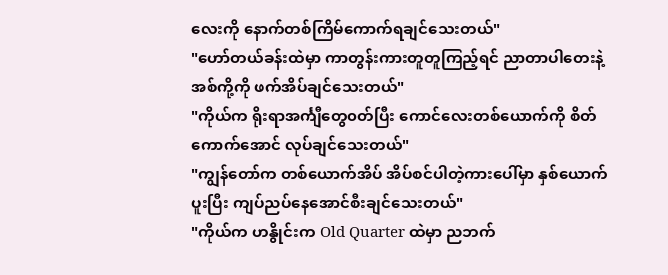လေးကို နောက်တစ်ကြိမ်ကောက်ရချင်သေးတယ်"
"ဟော်တယ်ခန်းထဲမှာ ကာတွန်းကားတူတူကြည့်ရင် ညာတာပါတေးနဲ့ အစ်ကို့ကို ဖက်အိပ်ချင်သေးတယ်"
"ကိုယ်က ရိုးရာအင်္ကျီတွေ၀တ်ပြီး ကောင်လေးတစ်ယောက်ကို စိတ်ကောက်အောင် လုပ်ချင်သေးတယ်"
"ကျွန်တော်က တစ်ယောက်အိပ် အိပ်စင်ပါတဲ့ကားပေါ်မှာ နှစ်ယောက်ပူးပြီး ကျပ်ညပ်နေအောင်စီးချင်သေးတယ်"
"ကိုယ်က ဟနွိုင်းက Old Quarter ထဲမှာ ညဘက်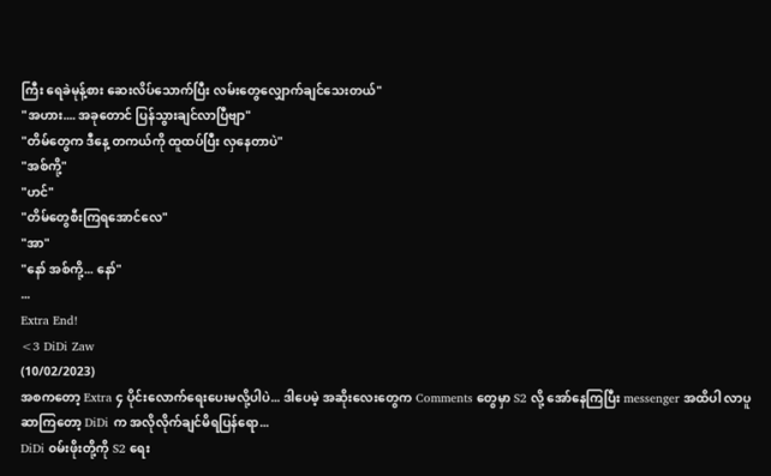ကြီး ရေခဲမုန့်စား ဆေးလိပ်သောက်ပြီး လမ်းတွေလျှောက်ချင်သေးတယ်"
"အဟား.... အခုတောင် ပြန်သွားချင်လာပြီဗျာ"
"တိမ်တွေက ဒီနေ့ တကယ်ကို ထူထပ်ပြီး လှနေတာပဲ"
"အစ်ကို့"
"ဟင်"
"တိမ်တွေစီးကြရအောင်လေ"
"အာ"
"နော် အစ်ကို့... နော်"
...
Extra End!
<3 DiDi Zaw
(10/02/2023)
အစကတော့ Extra ၄ ပိုင်းလောက်ရေးပေးမလို့ပါပဲ... ဒါပေမဲ့ အဆိုးလေးတွေက Comments တွေမှာ S2 လို့ အော်နေကြပြီး messenger အထိပါ လာပူဆာကြတော့ DiDi က အလိုလိုက်ချင်မိရပြန်ရော...
DiDi ၀မ်းဖိုးတို့ကို S2 ရေး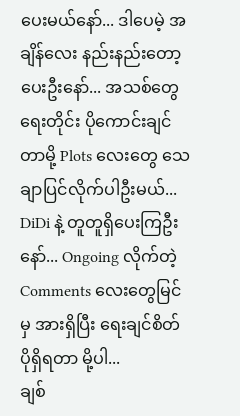ပေးမယ်နော်... ဒါပေမဲ့ အချိန်လေး နည်းနည်းတော့ ပေးဦးနော်... အသစ်တွေရေးတိုင်း ပိုကောင်းချင်တာမို့ Plots လေးတွေ သေချာပြင်လိုက်ပါဦးမယ်...
DiDi နဲ့ တူတူရှိပေးကြဦးနော်... Ongoing လိုက်တဲ့ Comments လေးတွေမြင်မှ အားရှိပြီး ရေးချင်စိတ်ပိုရှိရတာ မို့ပါ...
ချစ်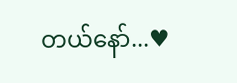တယ်နော်...♥